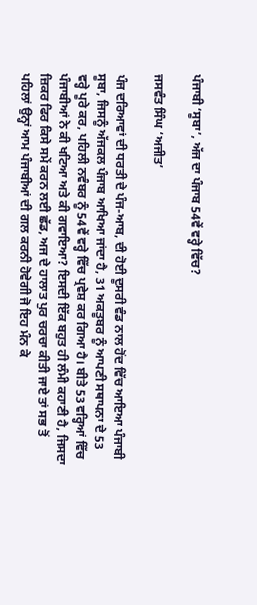ਪੰਜਾਬੀ ‘ਸੂਬਾ’, ਅੱਜ ਦਾ ਪੰਜਾਬ 54ਵੇਂ ਵਰ੍ਹੇ ਵਿੱਚ?

ਜਸਵੰਤ ਸਿੰਘ ‘ਅਜੀਤ’

ਪੰਜ ਦਰਿਆਵਾਂ ਦੀ ਧਰਤੀ ਦੇ ਪੰਜ-ਆਬ, ਦੀ ਹੋਈ ਦੂਸਰੀ ਵੰਡ ਨਾਲ ਹੋਂਦ ਵਿੱਚ ਆਇਆ ਪੰਜਾਬੀ ਸੂਬਾ, ਜਿਸਨੂੰ ਅੱਜਕਲ ਪੰਜਾਬ ਆਖਿਆ ਜਾਂਦਾ ਹੈ, 31 ਅਕਤੂਬਰ ਨੂੰ ਆਪਣੀ ਸਥਾਪਨਾ ਦੇ 53 ਵਰ੍ਹੇ ਪੂਰੇ ਕਰ, ਪਹਿਲੀ ਨਵੰਬਰ ਨੂੰ 54ਵੇਂ ਵਰ੍ਹੇ ਵਿੱਚ ਪ੍ਰਵੇਸ਼ ਕਰ ਗਿਆ ਹੈ। ਬੀਤੇ 53 ਵਰ੍ਹਿਆਂ ਵਿੱਚ ਪੰਜਾਬੀਆਂ ਨੇ ਕੀ ਖਟਿਆ ਅਤੇ ਕੀ ਗਵਾਇਆ? ਇਸਦੀ ਇੱਕ ਬਹੁਤ ਹੀ ਲੰਮੀ ਕਹਾਣੀ ਹੈ, ਜਿਸਦਾ ਜ਼ਿਕਰ ਫਿਰ ਕਿਸੇ ਸਮੇਂ ਕਰਨ ਲਈ ਛੱਡ, ਅਜ ਦੇ ਹਾਲਾਤ ਪੁਰ ਚਰਚਾ ਕੀਤੀ ਜਾਏ ਤਾਂ ਸਭ ਤੋਂ ਪਹਿਲਾਂ ਉਨ੍ਹਾਂ ਆਮ ਪੰਜਾਬੀਆਂ ਦੀ ਗਲ ਕਰਨੀ ਹੋਵੇਗੀ ਜੋ ਇਹ ਮੰਨ ਕੇ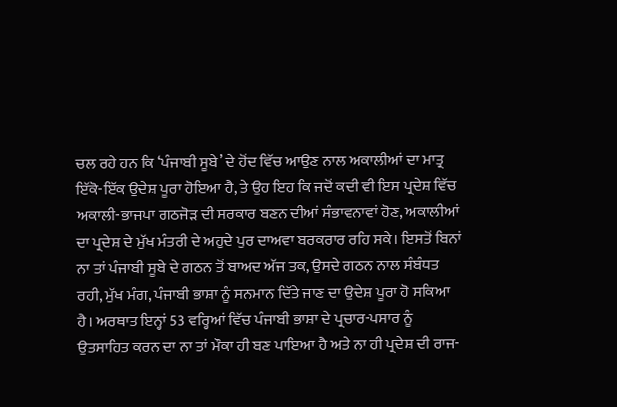ਚਲ ਰਹੇ ਹਨ ਕਿ ‘ਪੰਜਾਬੀ ਸੂਬੇ’ ਦੇ ਹੋਂਦ ਵਿੱਚ ਆਉਣ ਨਾਲ ਅਕਾਲੀਆਂ ਦਾ ਮਾਤ੍ਰ ਇੱਕੋ-ਇੱਕ ਉਦੇਸ਼ ਪੂਰਾ ਹੋਇਆ ਹੈ, ਤੇ ਉਹ ਇਹ ਕਿ ਜਦੋਂ ਕਦੀ ਵੀ ਇਸ ਪ੍ਰਦੇਸ਼ ਵਿੱਚ ਅਕਾਲੀ-ਭਾਜਪਾ ਗਠਜੋੜ ਦੀ ਸਰਕਾਰ ਬਣਨ ਦੀਆਂ ਸੰਭਾਵਨਾਵਾਂ ਹੋਣ, ਅਕਾਲੀਆਂ ਦਾ ਪ੍ਰਦੇਸ਼ ਦੇ ਮੁੱਖ ਮੰਤਰੀ ਦੇ ਅਹੁਦੇ ਪੁਰ ਦਾਅਵਾ ਬਰਕਰਾਰ ਰਹਿ ਸਕੇ। ਇਸਤੋਂ ਬਿਨਾਂ ਨਾ ਤਾਂ ਪੰਜਾਬੀ ਸੂਬੇ ਦੇ ਗਠਨ ਤੋਂ ਬਾਅਦ ਅੱਜ ਤਕ, ਉਸਦੇ ਗਠਨ ਨਾਲ ਸੰਬੰਧਤ ਰਹੀ, ਮੁੱਖ ਮੰਗ, ਪੰਜਾਬੀ ਭਾਸ਼ਾ ਨੂੰ ਸਨਮਾਨ ਦਿੱਤੇ ਜਾਣ ਦਾ ਉਦੇਸ਼ ਪੂਰਾ ਹੋ ਸਕਿਆ ਹੈ। ਅਰਥਾਤ ਇਨ੍ਹਾਂ 53 ਵਰ੍ਹਿਆਂ ਵਿੱਚ ਪੰਜਾਬੀ ਭਾਸ਼ਾ ਦੇ ਪ੍ਰਚਾਰ-ਪਸਾਰ ਨੂੰ ਉਤਸਾਹਿਤ ਕਰਨ ਦਾ ਨਾ ਤਾਂ ਮੌਕਾ ਹੀ ਬਣ ਪਾਇਆ ਹੈ ਅਤੇ ਨਾ ਹੀ ਪ੍ਰਦੇਸ਼ ਦੀ ਰਾਜ-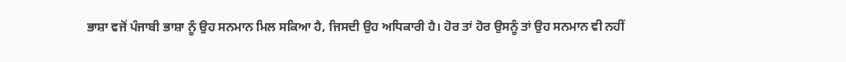ਭਾਸ਼ਾ ਵਜੋਂ ਪੰਜਾਬੀ ਭਾਸ਼ਾ ਨੂੰ ਉਹ ਸਨਮਾਨ ਮਿਲ ਸਕਿਆ ਹੈ, ਜਿਸਦੀ ਉਹ ਅਧਿਕਾਰੀ ਹੈ। ਹੋਰ ਤਾਂ ਹੋਰ ਉਸਨੂੰ ਤਾਂ ਉਹ ਸਨਮਾਨ ਵੀ ਨਹੀਂ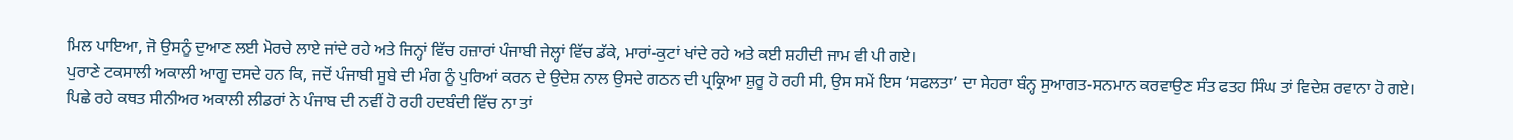ਮਿਲ ਪਾਇਆ, ਜੋ ਉਸਨੂੰ ਦੁਆਣ ਲਈ ਮੋਰਚੇ ਲਾਏ ਜਾਂਦੇ ਰਹੇ ਅਤੇ ਜਿਨ੍ਹਾਂ ਵਿੱਚ ਹਜ਼ਾਰਾਂ ਪੰਜਾਬੀ ਜੇਲ੍ਹਾਂ ਵਿੱਚ ਡੱਕੇ, ਮਾਰਾਂ-ਕੁਟਾਂ ਖਾਂਦੇ ਰਹੇ ਅਤੇ ਕਈ ਸ਼ਹੀਦੀ ਜਾਮ ਵੀ ਪੀ ਗਏ।
ਪੁਰਾਣੇ ਟਕਸਾਲੀ ਅਕਾਲੀ ਆਗੂ ਦਸਦੇ ਹਨ ਕਿ, ਜਦੋਂ ਪੰਜਾਬੀ ਸੂਬੇ ਦੀ ਮੰਗ ਨੂੰ ਪੁਰਿਆਂ ਕਰਨ ਦੇ ਉਦੇਸ਼ ਨਾਲ ਉਸਦੇ ਗਠਨ ਦੀ ਪ੍ਰਕ੍ਰਿਆ ਸ਼ੁਰੂ ਹੋ ਰਹੀ ਸੀ, ਉਸ ਸਮੇਂ ਇਸ ‘ਸਫਲਤਾ’ ਦਾ ਸੇਹਰਾ ਬੰਨ੍ਹ ਸੁਆਗਤ-ਸਨਮਾਨ ਕਰਵਾਉਣ ਸੰਤ ਫਤਹ ਸਿੰਘ ਤਾਂ ਵਿਦੇਸ਼ ਰਵਾਨਾ ਹੋ ਗਏ। ਪਿਛੇ ਰਹੇ ਕਥਤ ਸੀਨੀਅਰ ਅਕਾਲੀ ਲੀਡਰਾਂ ਨੇ ਪੰਜਾਬ ਦੀ ਨਵੀਂ ਹੋ ਰਹੀ ਹਦਬੰਦੀ ਵਿੱਚ ਨਾ ਤਾਂ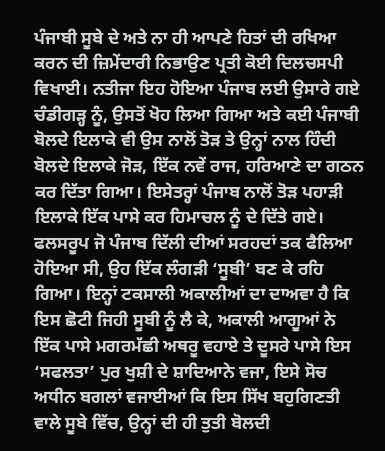ਪੰਜਾਬੀ ਸੂਬੇ ਦੇ ਅਤੇ ਨਾ ਹੀ ਆਪਣੇ ਹਿਤਾਂ ਦੀ ਰਖਿਆ ਕਰਨ ਦੀ ਜ਼ਿਮੇਂਦਾਰੀ ਨਿਭਾਉਣ ਪ੍ਰਤੀ ਕੋਈ ਦਿਲਚਸਪੀ ਵਿਖਾਈ। ਨਤੀਜਾ ਇਹ ਹੋਇਆ ਪੰਜਾਬ ਲਈ ਉਸਾਰੇ ਗਏ ਚੰਡੀਗੜ੍ਹ ਨੂੰ, ਉਸਤੋਂ ਖੋਹ ਲਿਆ ਗਿਆ ਅਤੇ ਕਈ ਪੰਜਾਬੀ ਬੋਲਦੇ ਇਲਾਕੇ ਵੀ ਉਸ ਨਾਲੋਂ ਤੋੜ ਤੇ ਉਨ੍ਹਾਂ ਨਾਲ ਹਿੰਦੀ ਬੋਲਦੇ ਇਲਾਕੇ ਜੋੜ, ਇੱਕ ਨਵੇਂ ਰਾਜ, ਹਰਿਆਣੇ ਦਾ ਗਠਨ ਕਰ ਦਿੱਤਾ ਗਿਆ। ਇਸੇਤਰ੍ਹਾਂ ਪੰਜਾਬ ਨਾਲੋਂ ਤੋੜ ਪਹਾੜੀ ਇਲਾਕੇ ਇੱਕ ਪਾਸੇ ਕਰ ਹਿਮਾਚਲ ਨੂੰ ਦੇ ਦਿੱਤੇ ਗਏ। ਫਲਸਰੂਪ ਜੋ ਪੰਜਾਬ ਦਿੱਲੀ ਦੀਆਂ ਸਰਹਦਾਂ ਤਕ ਫੈਲਿਆ ਹੋਇਆ ਸੀ, ਉਹ ਇੱਕ ਲੰਗੜੀ ‘ਸੂਬੀ’ ਬਣ ਕੇ ਰਹਿ ਗਿਆ। ਇਨ੍ਹਾਂ ਟਕਸਾਲੀ ਅਕਾਲੀਆਂ ਦਾ ਦਾਅਵਾ ਹੈ ਕਿ ਇਸ ਛੋਟੀ ਜਿਹੀ ਸੂਬੀ ਨੂੰ ਲੈ ਕੇ, ਅਕਾਲੀ ਆਗੂਆਂ ਨੇ ਇੱਕ ਪਾਸੇ ਮਗਰਮੱਛੀ ਅਥਰੂ ਵਹਾਏ ਤੇ ਦੂਸਰੇ ਪਾਸੇ ਇਸ ‘ਸਫਲਤਾ’ ਪੁਰ ਖੁਸ਼ੀ ਦੇ ਸ਼ਾਦਿਆਨੇ ਵਜਾ, ਇਸੇ ਸੋਚ ਅਧੀਨ ਬਗਲਾਂ ਵਜਾਈਆਂ ਕਿ ਇਸ ਸਿੱਖ ਬਹੁਗਿਣਤੀ ਵਾਲੇ ਸੂਬੇ ਵਿੱਚ, ਉਨ੍ਹਾਂ ਦੀ ਹੀ ਤੁਤੀ ਬੋਲਦੀ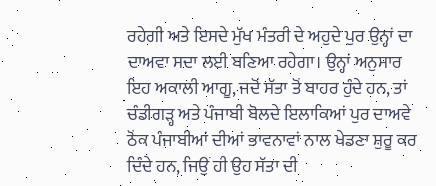ਰਹੇਗੀ ਅਤੇ ਇਸਦੇ ਮੁੱਖ ਮੰਤਰੀ ਦੇ ਅਹੁਦੇ ਪੁਰ ਉਨ੍ਹਾਂ ਦਾ ਦਾਅਵਾ ਸਦਾ ਲਈ ਬਣਿਆ ਰਹੇਗਾ। ਉਨ੍ਹਾਂ ਅਨੁਸਾਰ ਇਹ ਅਕਾਲੀ ਆਗੂ, ਜਦੋਂ ਸੱਤਾ ਤੋਂ ਬਾਹਰ ਹੁੰਦੇ ਹਨ, ਤਾਂ ਚੰਡੀਗੜ੍ਹ ਅਤੇ ਪੰਜਾਬੀ ਬੋਲਦੇ ਇਲਾਕਿਆਂ ਪੁਰ ਦਾਅਵੇ ਠੋਂਕ ਪੰਜਾਬੀਆਂ ਦੀਆਂ ਭਾਵਨਾਵਾਂ ਨਾਲ ਖੇਡਣਾ ਸ਼ੁਰੂ ਕਰ ਦਿੰਦੇ ਹਨ, ਜਿਉਂ ਹੀ ਉਹ ਸੱਤਾ ਦੀ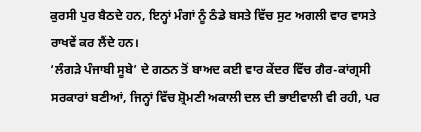ਕੁਰਸੀ ਪੁਰ ਬੈਠਦੇ ਹਨ, ਇਨ੍ਹਾਂ ਮੰਗਾਂ ਨੂੰ ਠੰਡੇ ਬਸਤੇ ਵਿੱਚ ਸੁਟ ਅਗਲੀ ਵਾਰ ਵਾਸਤੇ ਰਾਖਵੇਂ ਕਰ ਲੈਂਦੇ ਹਨ।
‘ਲੰਗੜੇ ਪੰਜਾਬੀ ਸੂਬੇ’ ਦੇ ਗਠਨ ਤੋਂ ਬਾਅਦ ਕਈ ਵਾਰ ਕੇਂਦਰ ਵਿੱਚ ਗੈਰ-ਕਾਂਗ੍ਰਸੀ ਸਰਕਾਰਾਂ ਬਣੀਆਂ, ਜਿਨ੍ਹਾਂ ਵਿੱਚ ਸ਼੍ਰੋਮਣੀ ਅਕਾਲੀ ਦਲ ਦੀ ਭਾਈਵਾਲੀ ਵੀ ਰਹੀ, ਪਰ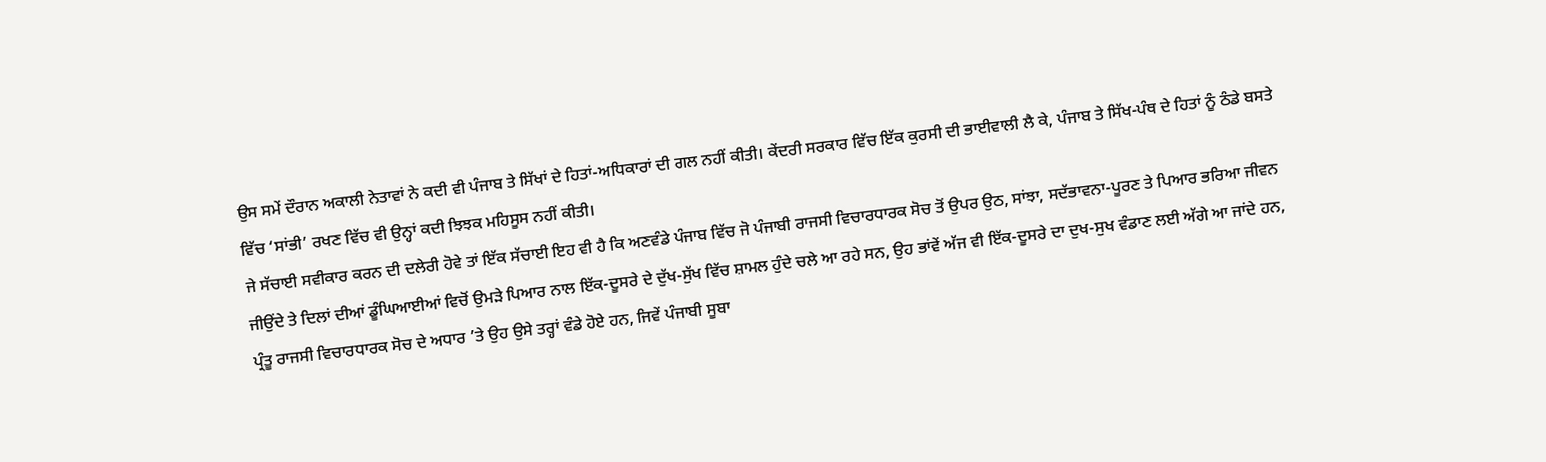ਉਸ ਸਮੇਂ ਦੌਰਾਨ ਅਕਾਲੀ ਨੇਤਾਵਾਂ ਨੇ ਕਦੀ ਵੀ ਪੰਜਾਬ ਤੇ ਸਿੱਖਾਂ ਦੇ ਹਿਤਾਂ-ਅਧਿਕਾਰਾਂ ਦੀ ਗਲ ਨਹੀਂ ਕੀਤੀ। ਕੇਂਦਰੀ ਸਰਕਾਰ ਵਿੱਚ ਇੱਕ ਕੁਰਸੀ ਦੀ ਭਾਈਵਾਲੀ ਲੈ ਕੇ, ਪੰਜਾਬ ਤੇ ਸਿੱਖ-ਪੰਥ ਦੇ ਹਿਤਾਂ ਨੂੰ ਠੰਡੇ ਬਸਤੇ ਵਿੱਚ ‘ਸਾਂਭੀ’ ਰਖਣ ਵਿੱਚ ਵੀ ਉਨ੍ਹਾਂ ਕਦੀ ਝਿਝਕ ਮਹਿਸੂਸ ਨਹੀਂ ਕੀਤੀ।
ਜੇ ਸੱਚਾਈ ਸਵੀਕਾਰ ਕਰਨ ਦੀ ਦਲੇਰੀ ਹੋਵੇ ਤਾਂ ਇੱਕ ਸੱਚਾਈ ਇਹ ਵੀ ਹੈ ਕਿ ਅਣਵੰਡੇ ਪੰਜਾਬ ਵਿੱਚ ਜੋ ਪੰਜਾਬੀ ਰਾਜਸੀ ਵਿਚਾਰਧਾਰਕ ਸੋਚ ਤੋਂ ਉਪਰ ਉਠ, ਸਾਂਝਾ, ਸਦੱਭਾਵਨਾ-ਪੂਰਣ ਤੇ ਪਿਆਰ ਭਰਿਆ ਜੀਵਨ ਜੀਉਂਦੇ ਤੇ ਦਿਲਾਂ ਦੀਆਂ ਡੂੰਘਿਆਈਆਂ ਵਿਚੋਂ ਉਮੜੇ ਪਿਆਰ ਨਾਲ ਇੱਕ-ਦੂਸਰੇ ਦੇ ਦੁੱਖ-ਸੁੱਖ ਵਿੱਚ ਸ਼ਾਮਲ ਹੁੰਦੇ ਚਲੇ ਆ ਰਹੇ ਸਨ, ਉਹ ਭਾਂਵੇਂ ਅੱਜ ਵੀ ਇੱਕ-ਦੂਸਰੇ ਦਾ ਦੁਖ-ਸੁਖ ਵੰਡਾਣ ਲਈ ਅੱਗੇ ਆ ਜਾਂਦੇ ਹਨ, ਪ੍ਰੰਤੂ ਰਾਜਸੀ ਵਿਚਾਰਧਾਰਕ ਸੋਚ ਦੇ ਅਧਾਰ ’ਤੇ ਉਹ ਉਸੇ ਤਰ੍ਹਾਂ ਵੰਡੇ ਹੋਏ ਹਨ, ਜਿਵੇਂ ਪੰਜਾਬੀ ਸੂਬਾ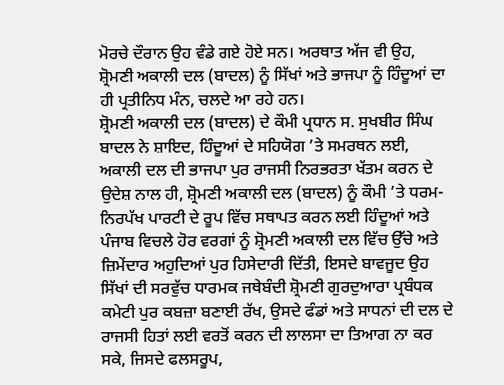ਮੋਰਚੇ ਦੌਰਾਨ ਉਹ ਵੰਡੇ ਗਏ ਹੋਏ ਸਨ। ਅਰਥਾਤ ਅੱਜ ਵੀ ਉਹ, ਸ਼੍ਰੋਮਣੀ ਅਕਾਲੀ ਦਲ (ਬਾਦਲ) ਨੂੰ ਸਿੱਖਾਂ ਅਤੇ ਭਾਜਪਾ ਨੂੰ ਹਿੰਦੂਆਂ ਦਾ ਹੀ ਪ੍ਰਤੀਨਿਧ ਮੰਨ, ਚਲਦੇ ਆ ਰਹੇ ਹਨ।
ਸ਼੍ਰੋਮਣੀ ਅਕਾਲੀ ਦਲ (ਬਾਦਲ) ਦੇ ਕੌਮੀ ਪ੍ਰਧਾਨ ਸ. ਸੁਖਬੀਰ ਸਿੰਘ ਬਾਦਲ ਨੇ ਸ਼ਾਇਦ, ਹਿੰਦੂਆਂ ਦੇ ਸਹਿਯੋਗ ’ਤੇ ਸਮਰਥਨ ਲਈ, ਅਕਾਲੀ ਦਲ ਦੀ ਭਾਜਪਾ ਪੁਰ ਰਾਜਸੀ ਨਿਰਭਰਤਾ ਖੱਤਮ ਕਰਨ ਦੇ ਉਦੇਸ਼ ਨਾਲ ਹੀ, ਸ਼੍ਰੋਮਣੀ ਅਕਾਲੀ ਦਲ (ਬਾਦਲ) ਨੂੰ ਕੌਮੀ ’ਤੇ ਧਰਮ-ਨਿਰਪੱਖ ਪਾਰਟੀ ਦੇ ਰੂਪ ਵਿੱਚ ਸਥਾਪਤ ਕਰਨ ਲਈ ਹਿੰਦੂਆਂ ਅਤੇ ਪੰਜਾਬ ਵਿਚਲੇ ਹੋਰ ਵਰਗਾਂ ਨੂੰ ਸ਼੍ਰੋਮਣੀ ਅਕਾਲੀ ਦਲ ਵਿੱਚ ਉੱਚੇ ਅਤੇ ਜ਼ਿਮੇਂਦਾਰ ਅਹੁਦਿਆਂ ਪੁਰ ਹਿਸੇਦਾਰੀ ਦਿੱਤੀ, ਇਸਦੇ ਬਾਵਜੂਦ ਉਹ ਸਿੱਖਾਂ ਦੀ ਸਰਵੁੱਚ ਧਾਰਮਕ ਜਥੇਬੰਦੀ ਸ਼੍ਰੋਮਣੀ ਗੁਰਦੁਆਰਾ ਪ੍ਰਬੰਧਕ ਕਮੇਟੀ ਪੁਰ ਕਬਜ਼ਾ ਬਣਾਈ ਰੱਖ, ਉਸਦੇ ਫੰਡਾਂ ਅਤੇ ਸਾਧਨਾਂ ਦੀ ਦਲ ਦੇ ਰਾਜਸੀ ਹਿਤਾਂ ਲਈ ਵਰਤੋਂ ਕਰਨ ਦੀ ਲਾਲਸਾ ਦਾ ਤਿਆਗ ਨਾ ਕਰ ਸਕੇ, ਜਿਸਦੇ ਫਲਸਰੂਪ,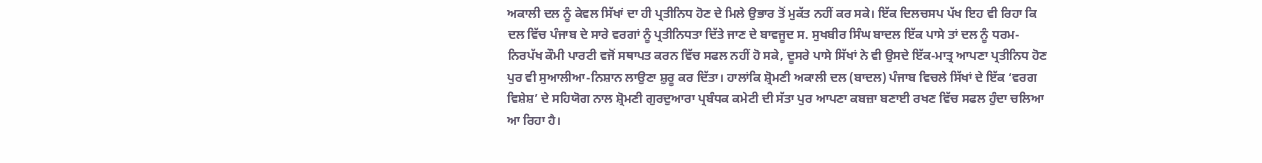ਅਕਾਲੀ ਦਲ ਨੂੰ ਕੇਵਲ ਸਿੱਖਾਂ ਦਾ ਹੀ ਪ੍ਰਤੀਨਿਧ ਹੋਣ ਦੇ ਮਿਲੇ ਉਭਾਰ ਤੋਂ ਮੁਕੱਤ ਨਹੀਂ ਕਰ ਸਕੇ। ਇੱਕ ਦਿਲਚਸਪ ਪੱਖ ਇਹ ਵੀ ਰਿਹਾ ਕਿ ਦਲ ਵਿੱਚ ਪੰਜਾਬ ਦੇ ਸਾਰੇ ਵਰਗਾਂ ਨੂੰ ਪ੍ਰਤੀਨਿਧਤਾ ਦਿੱਤੇ ਜਾਣ ਦੇ ਬਾਵਜੂਦ ਸ. ਸੁਖਬੀਰ ਸਿੰਘ ਬਾਦਲ ਇੱਕ ਪਾਸੇ ਤਾਂ ਦਲ ਨੂੰ ਧਰਮ-ਨਿਰਪੱਖ ਕੌਮੀ ਪਾਰਟੀ ਵਜੋਂ ਸਥਾਪਤ ਕਰਨ ਵਿੱਚ ਸਫਲ ਨਹੀਂ ਹੋ ਸਕੇ, ਦੂਸਰੇ ਪਾਸੇ ਸਿੱਖਾਂ ਨੇ ਵੀ ਉਸਦੇ ਇੱਕ-ਮਾਤ੍ਰ ਆਪਣਾ ਪ੍ਰਤੀਨਿਧ ਹੋਣ ਪੁਰ ਵੀ ਸੁਆਲੀਆ-ਨਿਸ਼ਾਨ ਲਾਉਣਾ ਸ਼ੁਰੂ ਕਰ ਦਿੱਤਾ। ਹਾਲਾਂਕਿ ਸ਼੍ਰੋਮਣੀ ਅਕਾਲੀ ਦਲ (ਬਾਦਲ) ਪੰਜਾਬ ਵਿਚਲੇ ਸਿੱਖਾਂ ਦੇ ਇੱਕ ‘ਵਰਗ ਵਿਸ਼ੇਸ਼’ ਦੇ ਸਹਿਯੋਗ ਨਾਲ ਸ਼੍ਰੋਮਣੀ ਗੁਰਦੁਆਰਾ ਪ੍ਰਬੰਧਕ ਕਮੇਟੀ ਦੀ ਸੱਤਾ ਪੁਰ ਆਪਣਾ ਕਬਜ਼ਾ ਬਣਾਈ ਰਖਣ ਵਿੱਚ ਸਫਲ ਹੁੰਦਾ ਚਲਿਆ ਆ ਰਿਹਾ ਹੈ।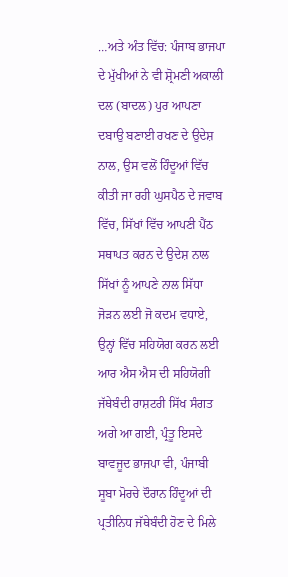…ਅਤੇ ਅੰਤ ਵਿੱਚ: ਪੰਜਾਬ ਭਾਜਪਾ ਦੇ ਮੁੱਖੀਆਂ ਨੇ ਵੀ ਸ਼੍ਰੋਮਣੀ ਅਕਾਲੀ ਦਲ (ਬਾਦਲ) ਪੁਰ ਆਪਣਾ ਦਬਾਉ ਬਣਾਈ ਰਖਣ ਦੇ ਉਦੇਸ਼ ਨਾਲ, ਉਸ ਵਲੋਂ ਹਿੰਦੂਆਂ ਵਿੱਚ ਕੀਤੀ ਜਾ ਰਹੀ ਘੁਸਪੈਠ ਦੇ ਜਵਾਬ ਵਿੱਚ, ਸਿੱਖਾਂ ਵਿੱਚ ਆਪਣੀ ਪੈਂਠ ਸਥਾਪਤ ਕਰਨ ਦੇ ਉਦੇਸ਼ ਨਾਲ ਸਿੱਖਾਂ ਨੂੰ ਆਪਣੇ ਨਾਲ ਸਿੱਧਾ ਜੋੜਨ ਲਈ ਜੋ ਕਦਮ ਵਧਾਏ, ਉਨ੍ਹਾਂ ਵਿੱਚ ਸਹਿਯੋਗ ਕਰਨ ਲਈ ਆਰ ਐਸ ਐਸ ਦੀ ਸਹਿਯੋਗੀ ਜੱਥੇਬੰਦੀ ਰਾਸ਼ਟਰੀ ਸਿੱਖ ਸੰਗਤ ਅਗੇ ਆ ਗਈ, ਪ੍ਰੰਤੂ ਇਸਦੇ ਬਾਵਜੂਦ ਭਾਜਪਾ ਵੀ, ਪੰਜਾਬੀ ਸੂਬਾ ਮੋਰਚੇ ਦੌਰਾਨ ਹਿੰਦੂਆਂ ਦੀ ਪ੍ਰਤੀਨਿਧ ਜੱਥੇਬੰਦੀ ਹੋਣ ਦੇ ਮਿਲੇ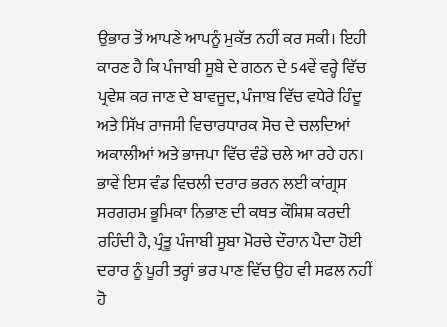ਉਭਾਰ ਤੋਂ ਆਪਣੇ ਆਪਨੂੰ ਮੁਕੱਤ ਨਹੀਂ ਕਰ ਸਕੀ। ਇਹੀ ਕਾਰਣ ਹੈ ਕਿ ਪੰਜਾਬੀ ਸੂਬੇ ਦੇ ਗਠਨ ਦੇ 54ਵੇਂ ਵਰ੍ਹੇ ਵਿੱਚ ਪ੍ਰਵੇਸ਼ ਕਰ ਜਾਣ ਦੇ ਬਾਵਜੂਦ, ਪੰਜਾਬ ਵਿੱਚ ਵਧੇਰੇ ਹਿੰਦੂ ਅਤੇ ਸਿੱਖ ਰਾਜਸੀ ਵਿਚਾਰਧਾਰਕ ਸੋਚ ਦੇ ਚਲਦਿਆਂ ਅਕਾਲੀਆਂ ਅਤੇ ਭਾਜਪਾ ਵਿੱਚ ਵੰਡੇ ਚਲੇ ਆ ਰਹੇ ਹਨ। ਭਾਵੇਂ ਇਸ ਵੰਡ ਵਿਚਲੀ ਦਰਾਰ ਭਰਨ ਲਈ ਕਾਂਗ੍ਰਸ ਸਰਗਰਮ ਭੂਮਿਕਾ ਨਿਭਾਣ ਦੀ ਕਥਤ ਕੌਸ਼ਿਸ਼ ਕਰਦੀ ਰਹਿੰਦੀ ਹੈ, ਪ੍ਰੰਤੂ ਪੰਜਾਬੀ ਸੂਬਾ ਮੋਰਚੇ ਦੌਰਾਨ ਪੈਦਾ ਹੋਈ ਦਰਾਰ ਨੂੰ ਪੂਰੀ ਤਰ੍ਹਾਂ ਭਰ ਪਾਣ ਵਿੱਚ ਉਹ ਵੀ ਸਫਲ ਨਹੀਂ ਹੋ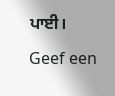ਪਾਈ।

Geef een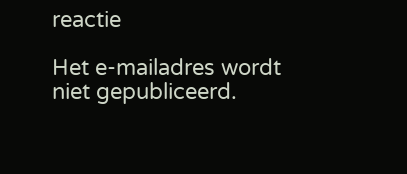reactie

Het e-mailadres wordt niet gepubliceerd.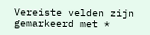Vereiste velden zijn gemarkeerd met *